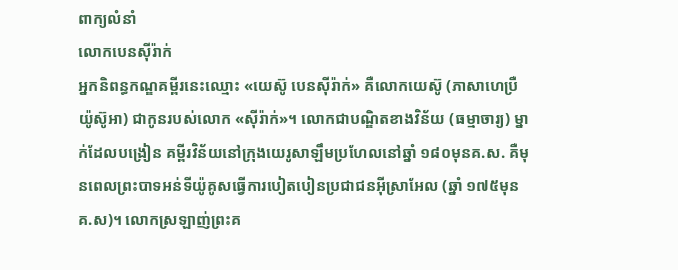ពាក្យលំនាំ
លោកបេនស៊ីរ៉ាក់
អ្នកនិពន្ធកណ្ឌគម្ពីរនេះឈ្មោះ «យេស៊ូ បេនស៊ីរ៉ាក់» គឺលោកយេស៊ូ (ភាសាហេប្រឺ យ៉ូស៊ូអា) ជាកូនរបស់លោក «ស៊ីរ៉ាក់»។ លោកជាបណ្ឌិតខាងវិន័យ (ធម្មាចារ្យ) ម្នាក់ដែលបង្រៀន គម្ពីរវិន័យនៅក្រុងយេរូសាឡឹមប្រហែលនៅឆ្នាំ ១៨០មុនគ.ស. គឺមុនពេលព្រះបាទអន់ទីយ៉ូគូសធ្វើការបៀតបៀនប្រជាជនអ៊ីស្រាអែល (ឆ្នាំ ១៧៥មុនគ.ស)។ លោកស្រឡាញ់ព្រះគ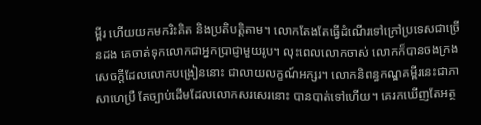ម្ពីរ ហើយយកមករិះគិត និងប្រតិបត្ដិតាម។ លោកតែងតែធ្វើដំណើរទៅក្រៅប្រទេសជាច្រើនដង គេចាត់ទុកលោកជាអ្នកប្រាជ្ញាមួយរូប។ លុះពេលលោកចាស់ លោកក៏បានចងក្រងសេចក្ដីដែលលោកបង្រៀននោះ ជាលាយលក្ខណ៍អក្សរ។ លោកនិពន្ធកណ្ឌគម្ពីរនេះជាភាសាហេប្រឺ តែច្បាប់ដើមដែលលោកសរសេរនោះ បានបាត់ទៅហើយ។ គេរកឃើញតែអត្ថ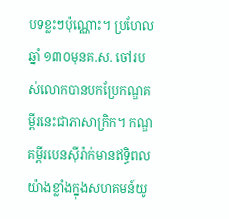បទខ្លះៗប៉ុណ្ណោះ។ ប្រហែលឆ្នាំ ១៣០មុនគ.ស. ចៅរបស់លោកបានបកប្រែកណ្ឌគម្ពីរនេះជាភាសាក្រិក។ កណ្ឌគម្ពីរបេនស៊ីរ៉ាក់មានឥទ្ធិពលយ៉ាងខ្លាំងក្នុងសហគមន៍យូ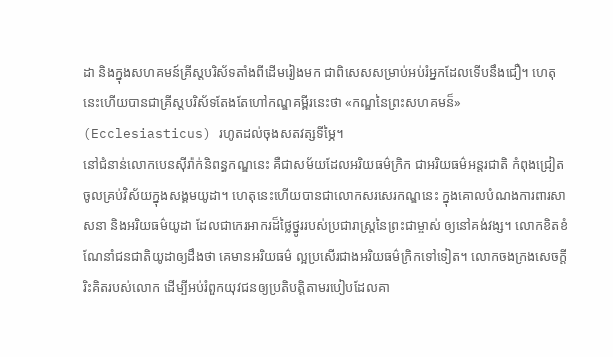ដា និងក្នុងសហគមន៍គ្រីស្តបរិស័ទតាំងពីដើមរៀងមក ជាពិសេសសម្រាប់អប់រំអ្នកដែលទើបនឹងជឿ។ ហេតុនេះហើយបានជាគ្រីស្តបរិស័ទតែងតែហៅកណ្ឌគម្ពីរនេះថា «កណ្ឌនៃព្រះសហគមន៏» (Ecclesiasticus) រហូតដល់ចុងសតវត្សទីម្ភៃ។
នៅជំនាន់លោកបេនស៊ីរ៉ាក់និពន្ធកណ្ឌនេះ គឺជាសម័យដែលអរិយធម៌ក្រិក ជាអរិយធម៌អន្តរជាតិ កំពុងជ្រៀតចូលគ្រប់វិស័យក្នុងសង្គមយូដា។ ហេតុនេះហើយបានជាលោកសរសេរកណ្ឌនេះ ក្នុងគោលបំណងការពារសាសនា និងអរិយធម៌យូដា ដែលជាកេរអាករដ៏ថ្លៃថ្នូររបស់ប្រជារាស្រ្តនៃព្រះជាម្ចាស់ ឲ្យនៅគង់វង្ស។ លោកខិតខំណែនាំជនជាតិយូដាឲ្យដឹងថា គេមានអរិយធម៌ ល្អប្រសើរជាងអរិយធម៌ក្រិកទៅទៀត។ លោកចងក្រងសេចក្ដីរិះគិតរបស់លោក ដើម្បីអប់រំពួកយុវជនឲ្យប្រតិបត្ដិតាមរបៀបដែលគា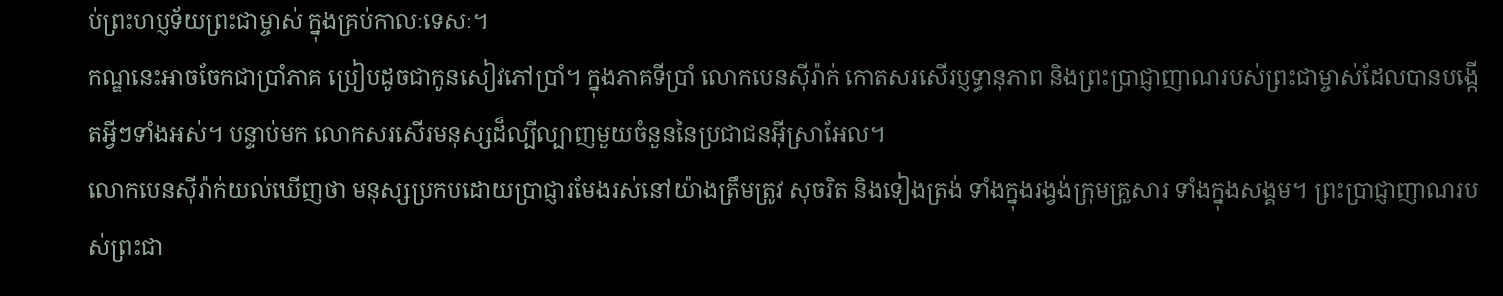ប់ព្រះហប្ញទ័យព្រះជាម្ចាស់ ក្នុងគ្រប់កាលៈទេសៈ។
កណ្ឌនេះអាចចែកជាប្រាំភាគ ប្រៀបដូចជាកូនសៀវភៅប្រាំ។ ក្នុងភាគទីប្រាំ លោកបេនស៊ីរ៉ាក់ កោតសរសើរប្ញទ្ធានុភាព និងព្រះប្រាជ្ញាញាណរបស់ព្រះជាម្ចាស់ដែលបានបង្កើតអ្វីៗទាំងអស់។ បន្ទាប់មក លោកសរសើរមនុស្សដ៏ល្បីល្បាញមួយចំនួននៃប្រជាជនអ៊ីស្រាអែល។
លោកបេនស៊ីរ៉ាក់យល់ឃើញថា មនុស្សប្រកបដោយប្រាជ្ញារមែងរស់នៅយ៉ាងត្រឹមត្រូវ សុចរិត និងទៀងត្រង់ ទាំងក្នុងរង្វង់ក្រុមគ្រួសារ ទាំងក្នុងសង្គម។ ព្រះប្រាជ្ញាញាណរបស់ព្រះជា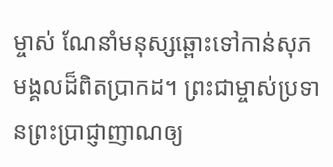ម្ចាស់ ណែនាំមនុស្សឆ្ពោះទៅកាន់សុភមង្គលដ៏ពិតប្រាកដ។ ព្រះជាម្ចាស់ប្រទានព្រះប្រាជ្ញាញាណឲ្យ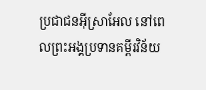ប្រជាជនអ៊ីស្រាអែល នៅពេលព្រះអង្គប្រទានគម្ពីរវិន័យ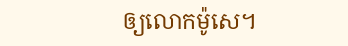ឲ្យលោកម៉ូសេ។